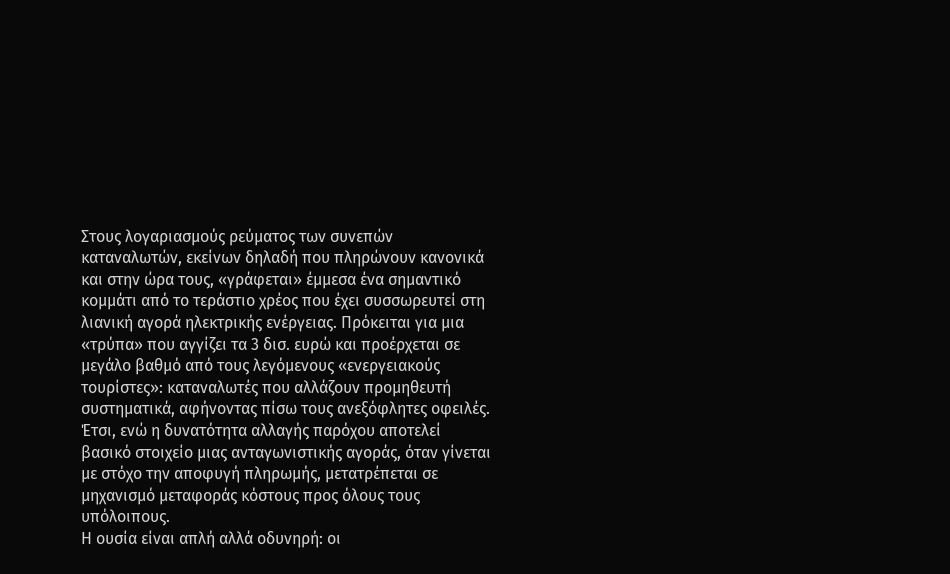Στους λογαριασμούς ρεύματος των συνεπών καταναλωτών, εκείνων δηλαδή που πληρώνουν κανονικά και στην ώρα τους, «γράφεται» έμμεσα ένα σημαντικό κομμάτι από το τεράστιο χρέος που έχει συσσωρευτεί στη λιανική αγορά ηλεκτρικής ενέργειας. Πρόκειται για μια «τρύπα» που αγγίζει τα 3 δισ. ευρώ και προέρχεται σε μεγάλο βαθμό από τους λεγόμενους «ενεργειακούς τουρίστες»: καταναλωτές που αλλάζουν προμηθευτή συστηματικά, αφήνοντας πίσω τους ανεξόφλητες οφειλές. Έτσι, ενώ η δυνατότητα αλλαγής παρόχου αποτελεί βασικό στοιχείο μιας ανταγωνιστικής αγοράς, όταν γίνεται με στόχο την αποφυγή πληρωμής, μετατρέπεται σε μηχανισμό μεταφοράς κόστους προς όλους τους υπόλοιπους.
Η ουσία είναι απλή αλλά οδυνηρή: οι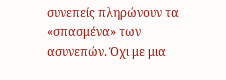συνεπείς πληρώνουν τα «σπασμένα» των ασυνεπών. Όχι με μια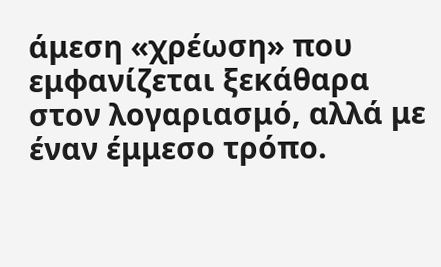άμεση «χρέωση» που εμφανίζεται ξεκάθαρα στον λογαριασμό, αλλά με έναν έμμεσο τρόπο.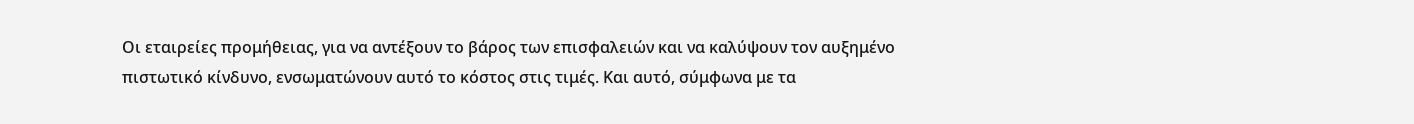Οι εταιρείες προμήθειας, για να αντέξουν το βάρος των επισφαλειών και να καλύψουν τον αυξημένο πιστωτικό κίνδυνο, ενσωματώνουν αυτό το κόστος στις τιμές. Και αυτό, σύμφωνα με τα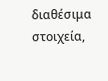διαθέσιμα στοιχεία,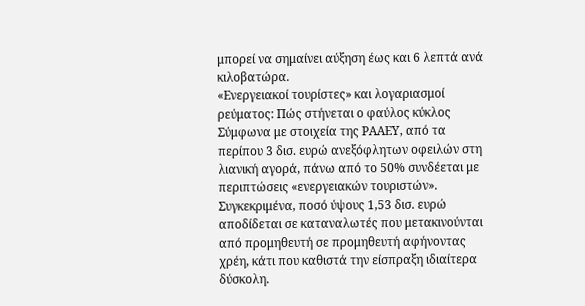μπορεί να σημαίνει αύξηση έως και 6 λεπτά ανά κιλοβατώρα.
«Ενεργειακοί τουρίστες» και λογαριασμοί ρεύματος: Πώς στήνεται ο φαύλος κύκλος
Σύμφωνα με στοιχεία της ΡΑΑΕΥ, από τα περίπου 3 δισ. ευρώ ανεξόφλητων οφειλών στη λιανική αγορά, πάνω από το 50% συνδέεται με περιπτώσεις «ενεργειακών τουριστών». Συγκεκριμένα, ποσό ύψους 1,53 δισ. ευρώ αποδίδεται σε καταναλωτές που μετακινούνται από προμηθευτή σε προμηθευτή αφήνοντας χρέη, κάτι που καθιστά την είσπραξη ιδιαίτερα δύσκολη.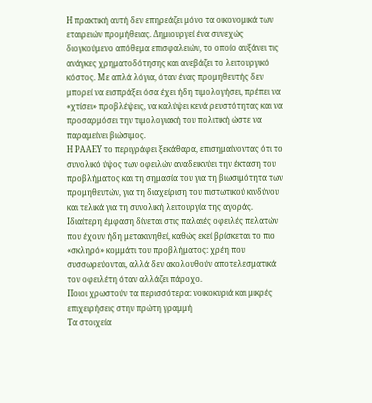Η πρακτική αυτή δεν επηρεάζει μόνο τα οικονομικά των εταιρειών προμήθειας. Δημιουργεί ένα συνεχώς διογκούμενο απόθεμα επισφαλειών, το οποίο αυξάνει τις ανάγκες χρηματοδότησης και ανεβάζει το λειτουργικό κόστος. Με απλά λόγια, όταν ένας προμηθευτής δεν μπορεί να εισπράξει όσα έχει ήδη τιμολογήσει, πρέπει να «χτίσει» προβλέψεις, να καλύψει κενά ρευστότητας και να προσαρμόσει την τιμολογιακή του πολιτική ώστε να παραμείνει βιώσιμος.
Η ΡΑΑΕΥ το περιγράφει ξεκάθαρα, επισημαίνοντας ότι το συνολικό ύψος των οφειλών αναδεικνύει την έκταση του προβλήματος και τη σημασία του για τη βιωσιμότητα των προμηθευτών, για τη διαχείριση του πιστωτικού κινδύνου και τελικά για τη συνολική λειτουργία της αγοράς. Ιδιαίτερη έμφαση δίνεται στις παλαιές οφειλές πελατών που έχουν ήδη μετακινηθεί, καθώς εκεί βρίσκεται το πιο «σκληρό» κομμάτι του προβλήματος: χρέη που συσσωρεύονται, αλλά δεν ακολουθούν αποτελεσματικά τον οφειλέτη όταν αλλάζει πάροχο.
Ποιοι χρωστούν τα περισσότερα: νοικοκυριά και μικρές επιχειρήσεις στην πρώτη γραμμή
Τα στοιχεία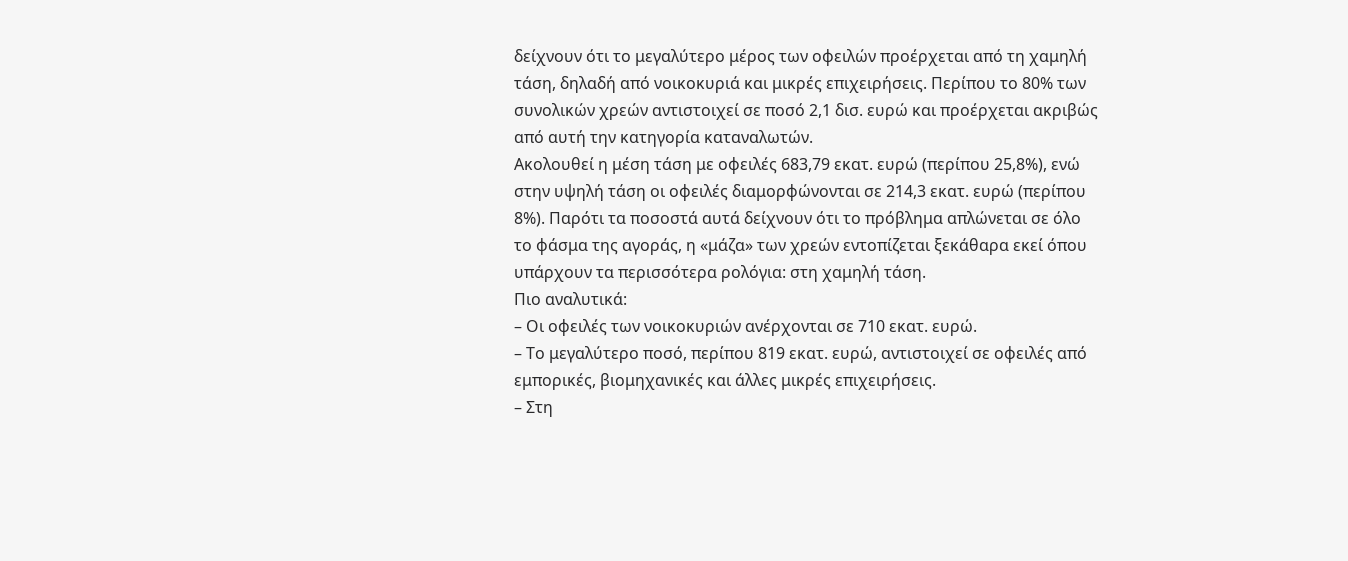δείχνουν ότι το μεγαλύτερο μέρος των οφειλών προέρχεται από τη χαμηλή τάση, δηλαδή από νοικοκυριά και μικρές επιχειρήσεις. Περίπου το 80% των συνολικών χρεών αντιστοιχεί σε ποσό 2,1 δισ. ευρώ και προέρχεται ακριβώς από αυτή την κατηγορία καταναλωτών.
Ακολουθεί η μέση τάση με οφειλές 683,79 εκατ. ευρώ (περίπου 25,8%), ενώ στην υψηλή τάση οι οφειλές διαμορφώνονται σε 214,3 εκατ. ευρώ (περίπου 8%). Παρότι τα ποσοστά αυτά δείχνουν ότι το πρόβλημα απλώνεται σε όλο το φάσμα της αγοράς, η «μάζα» των χρεών εντοπίζεται ξεκάθαρα εκεί όπου υπάρχουν τα περισσότερα ρολόγια: στη χαμηλή τάση.
Πιο αναλυτικά:
– Οι οφειλές των νοικοκυριών ανέρχονται σε 710 εκατ. ευρώ.
– Το μεγαλύτερο ποσό, περίπου 819 εκατ. ευρώ, αντιστοιχεί σε οφειλές από εμπορικές, βιομηχανικές και άλλες μικρές επιχειρήσεις.
– Στη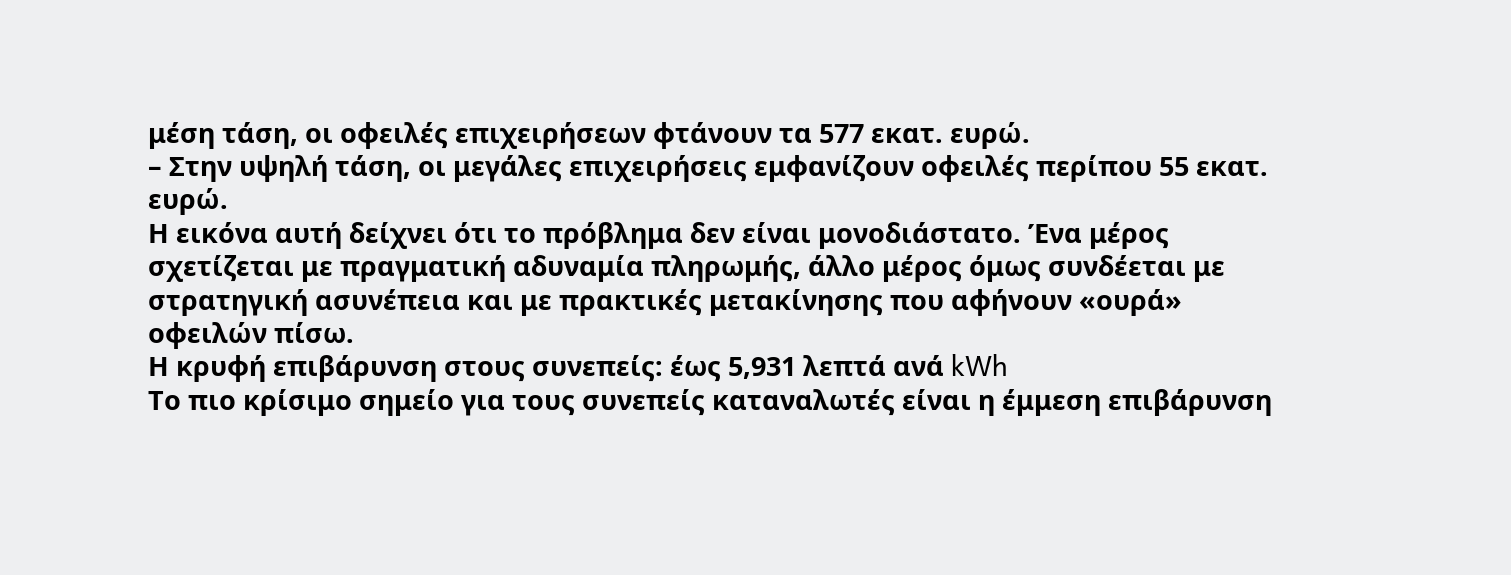μέση τάση, οι οφειλές επιχειρήσεων φτάνουν τα 577 εκατ. ευρώ.
– Στην υψηλή τάση, οι μεγάλες επιχειρήσεις εμφανίζουν οφειλές περίπου 55 εκατ. ευρώ.
Η εικόνα αυτή δείχνει ότι το πρόβλημα δεν είναι μονοδιάστατο. Ένα μέρος σχετίζεται με πραγματική αδυναμία πληρωμής, άλλο μέρος όμως συνδέεται με στρατηγική ασυνέπεια και με πρακτικές μετακίνησης που αφήνουν «ουρά» οφειλών πίσω.
Η κρυφή επιβάρυνση στους συνεπείς: έως 5,931 λεπτά ανά kWh
Το πιο κρίσιμο σημείο για τους συνεπείς καταναλωτές είναι η έμμεση επιβάρυνση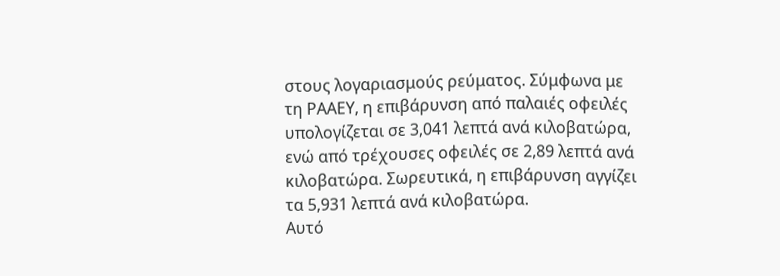στους λογαριασμούς ρεύματος. Σύμφωνα με τη ΡΑΑΕΥ, η επιβάρυνση από παλαιές οφειλές υπολογίζεται σε 3,041 λεπτά ανά κιλοβατώρα, ενώ από τρέχουσες οφειλές σε 2,89 λεπτά ανά κιλοβατώρα. Σωρευτικά, η επιβάρυνση αγγίζει τα 5,931 λεπτά ανά κιλοβατώρα.
Αυτό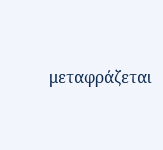μεταφράζεται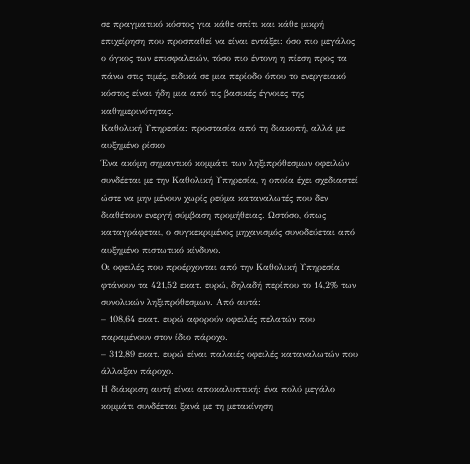σε πραγματικό κόστος για κάθε σπίτι και κάθε μικρή επιχείρηση που προσπαθεί να είναι εντάξει: όσο πιο μεγάλος ο όγκος των επισφαλειών, τόσο πιο έντονη η πίεση προς τα πάνω στις τιμές, ειδικά σε μια περίοδο όπου το ενεργειακό κόστος είναι ήδη μια από τις βασικές έγνοιες της καθημερινότητας.
Καθολική Υπηρεσία: προστασία από τη διακοπή, αλλά με αυξημένο ρίσκο
Ένα ακόμη σημαντικό κομμάτι των ληξιπρόθεσμων οφειλών συνδέεται με την Καθολική Υπηρεσία, η οποία έχει σχεδιαστεί ώστε να μην μένουν χωρίς ρεύμα καταναλωτές που δεν διαθέτουν ενεργή σύμβαση προμήθειας. Ωστόσο, όπως καταγράφεται, ο συγκεκριμένος μηχανισμός συνοδεύεται από αυξημένο πιστωτικό κίνδυνο.
Οι οφειλές που προέρχονται από την Καθολική Υπηρεσία φτάνουν τα 421,52 εκατ. ευρώ, δηλαδή περίπου το 14,2% των συνολικών ληξιπρόθεσμων. Από αυτά:
– 108,64 εκατ. ευρώ αφορούν οφειλές πελατών που παραμένουν στον ίδιο πάροχο.
– 312,89 εκατ. ευρώ είναι παλαιές οφειλές καταναλωτών που άλλαξαν πάροχο.
Η διάκριση αυτή είναι αποκαλυπτική: ένα πολύ μεγάλο κομμάτι συνδέεται ξανά με τη μετακίνηση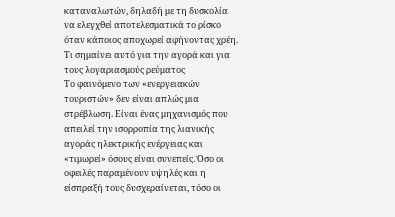καταναλωτών, δηλαδή με τη δυσκολία να ελεγχθεί αποτελεσματικά το ρίσκο όταν κάποιος αποχωρεί αφήνοντας χρέη.
Τι σημαίνει αυτό για την αγορά και για τους λογαριασμούς ρεύματος
Το φαινόμενο των «ενεργειακών τουριστών» δεν είναι απλώς μια στρέβλωση. Είναι ένας μηχανισμός που απειλεί την ισορροπία της λιανικής αγοράς ηλεκτρικής ενέργειας και «τιμωρεί» όσους είναι συνεπείς. Όσο οι οφειλές παραμένουν υψηλές και η είσπραξή τους δυσχεραίνεται, τόσο οι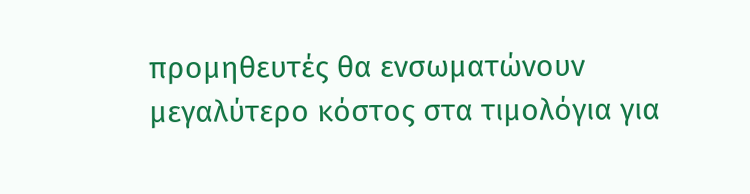προμηθευτές θα ενσωματώνουν μεγαλύτερο κόστος στα τιμολόγια για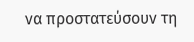να προστατεύσουν τη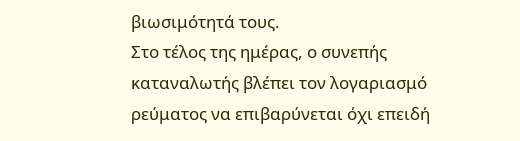βιωσιμότητά τους.
Στο τέλος της ημέρας, ο συνεπής καταναλωτής βλέπει τον λογαριασμό ρεύματος να επιβαρύνεται όχι επειδή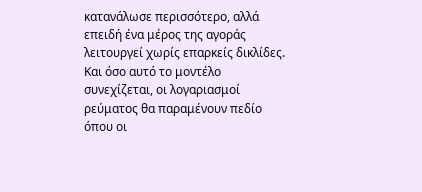κατανάλωσε περισσότερο, αλλά επειδή ένα μέρος της αγοράς λειτουργεί χωρίς επαρκείς δικλίδες. Και όσο αυτό το μοντέλο συνεχίζεται, οι λογαριασμοί ρεύματος θα παραμένουν πεδίο όπου οι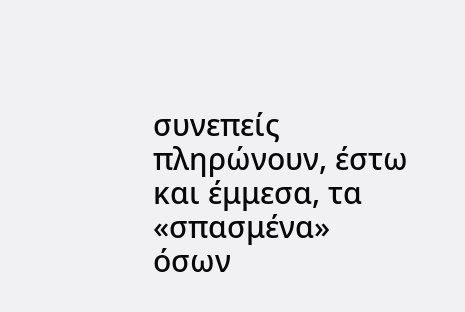συνεπείς πληρώνουν, έστω και έμμεσα, τα «σπασμένα» όσων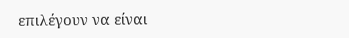επιλέγουν να είναι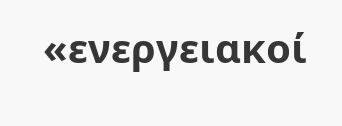«ενεργειακοί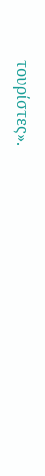τουρίστες».